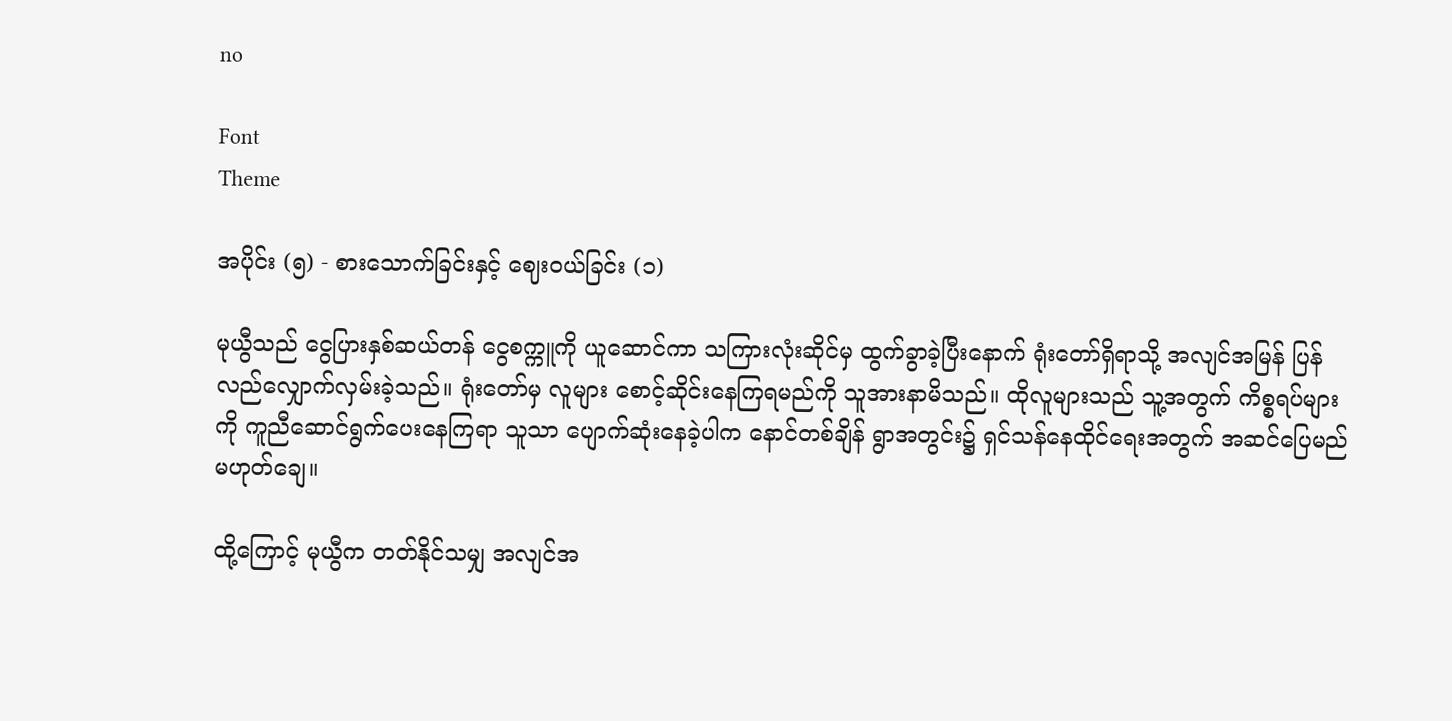no

Font
Theme

အပိုင်း (၅) - စားသောက်ခြင်းနှင့် ဈေးဝယ်ခြင်း (၁)

မုယွီသည် ငွေပြားနှစ်ဆယ်တန် ငွေစက္ကူကို ယူဆောင်ကာ သကြားလုံးဆိုင်မှ ထွက်ခွာခဲ့ပြီးနောက် ရုံးတော်ရှိရာသို့ အလျင်အမြန် ပြန်လည်လျှောက်လှမ်းခဲ့သည်။ ရုံးတော်မှ လူများ စောင့်ဆိုင်းနေကြရမည်ကို သူအားနာမိသည်။ ထိုလူများသည် သူ့အတွက် ကိစ္စရပ်များကို ကူညီဆောင်ရွက်ပေးနေကြရာ သူသာ ပျောက်ဆုံးနေခဲ့ပါက နောင်တစ်ချိန် ရွာအတွင်း၌ ရှင်သန်နေထိုင်ရေးအတွက် အဆင်ပြေမည်မဟုတ်ချေ။

ထို့ကြောင့် မုယွီက တတ်နိုင်သမျှ အလျင်အ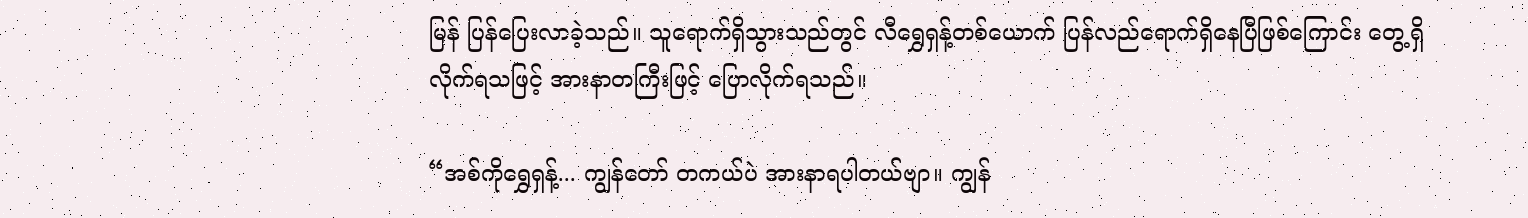မြန် ပြန်ပြေးလာခဲ့သည်။ သူရောက်ရှိသွားသည်တွင် လီရွှေရှန့်တစ်ယောက် ပြန်လည်ရောက်ရှိနေပြီဖြစ်ကြောင်း တွေ့ရှိလိုက်ရသဖြင့် အားနာတကြီးဖြင့် ပြောလိုက်ရသည်။

“အစ်ကိုရွှေရှန့်... ကျွန်တော် တကယ်ပဲ အားနာရပါတယ်ဗျာ။ ကျွန်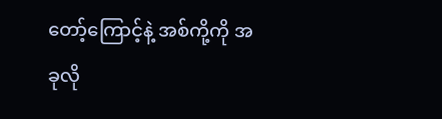တော့်ကြောင့်နဲ့ အစ်ကို့ကို အခုလို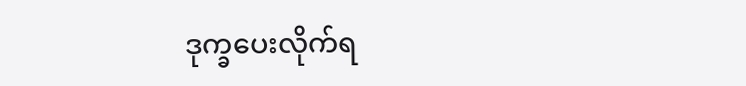ဒုက္ခပေးလိုက်ရ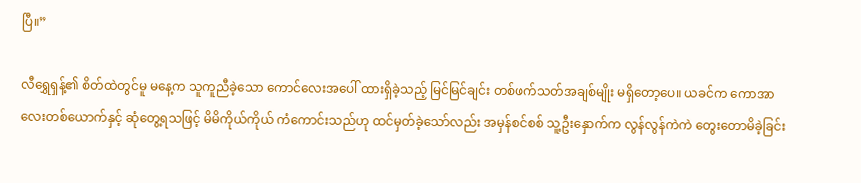ပြီ။”

လီရွှေရှန့်၏ စိတ်ထဲတွင်မူ မနေ့က သူကူညီခဲ့သော ကောင်လေးအပေါ် ထားရှိခဲ့သည့် မြင်မြင်ချင်း တစ်ဖက်သတ်အချစ်မျိုး မရှိတော့ပေ။ ယခင်က ကောအာလေးတစ်ယောက်နှင့် ဆုံတွေ့ရသဖြင့် မိမိကိုယ်ကိုယ် ကံကောင်းသည်ဟု ထင်မှတ်ခဲ့သော်လည်း အမှန်စင်စစ် သူ့ဦးနှောက်က လွန်လွန်ကဲကဲ တွေးတောမိခဲ့ခြင်း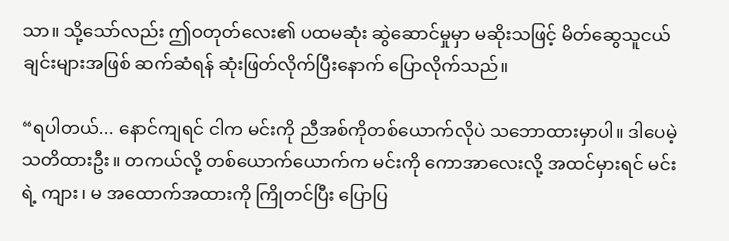သာ။ သို့သော်လည်း ဤဝတုတ်လေး၏ ပထမဆုံး ဆွဲဆောင်မှုမှာ မဆိုးသဖြင့် မိတ်ဆွေသူငယ်ချင်းများအဖြစ် ဆက်ဆံရန် ဆုံးဖြတ်လိုက်ပြီးနောက် ပြောလိုက်သည်။

“ရပါတယ်... နောင်ကျရင် ငါက မင်းကို ညီအစ်ကိုတစ်ယောက်လိုပဲ သဘောထားမှာပါ။ ဒါပေမဲ့ သတိထားဦး။ တကယ်လို့ တစ်ယောက်ယောက်က မင်းကို ကောအာလေးလို့ အထင်မှားရင် မင်းရဲ့ ကျား၊ မ အထောက်အထားကို ကြိုတင်ပြီး ပြောပြ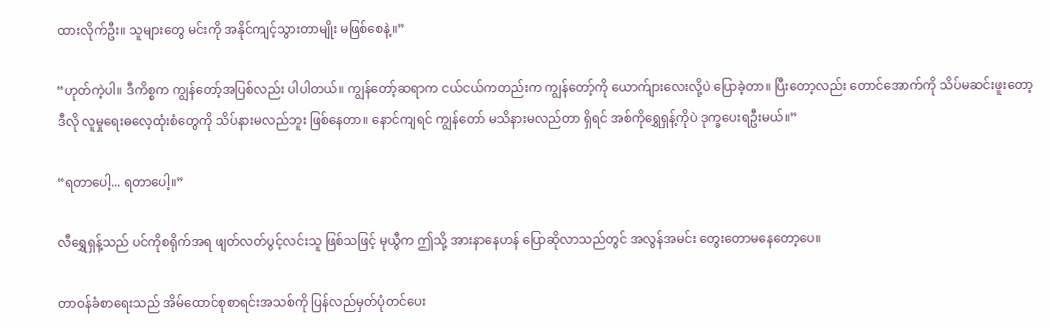ထားလိုက်ဦး။ သူများတွေ မင်းကို အနိုင်ကျင့်သွားတာမျိုး မဖြစ်စေနဲ့။”

“ဟုတ်ကဲ့ပါ။ ဒီကိစ္စက ကျွန်တော့်အပြစ်လည်း ပါပါတယ်။ ကျွန်တော့်ဆရာက ငယ်ငယ်ကတည်းက ကျွန်တော့်ကို ယောက်ျားလေးလို့ပဲ ပြောခဲ့တာ။ ပြီးတော့လည်း တောင်အောက်ကို သိပ်မဆင်းဖူးတော့ ဒီလို လူမှုရေးဓလေ့ထုံးစံတွေကို သိပ်နားမလည်ဘူး ဖြစ်နေတာ။ နောင်ကျရင် ကျွန်တော် မသိနားမလည်တာ ရှိရင် အစ်ကိုရွှေရှန့်ကိုပဲ ဒုက္ခပေးရဦးမယ်။”

“ရတာပေါ့... ရတာပေါ့။”

လီရွှေရှန့်သည် ပင်ကိုစရိုက်အရ ဖျတ်လတ်ပွင့်လင်းသူ ဖြစ်သဖြင့် မုယွီက ဤသို့ အားနာနေဟန် ပြောဆိုလာသည်တွင် အလွန်အမင်း တွေးတောမနေတော့ပေ။

တာဝန်ခံစာရေးသည် အိမ်ထောင်စုစာရင်းအသစ်ကို ပြန်လည်မှတ်ပုံတင်ပေး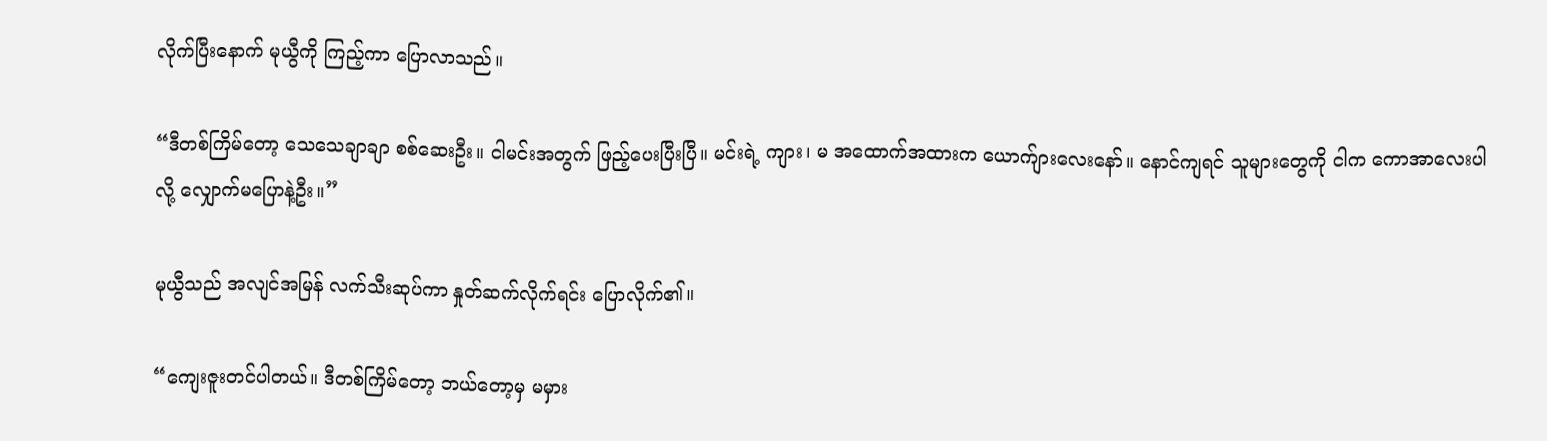လိုက်ပြီးနောက် မုယွီကို ကြည့်ကာ ပြောလာသည်။

“ဒီတစ်ကြိမ်တော့ သေသေချာချာ စစ်ဆေးဦး။ ငါမင်းအတွက် ဖြည့်ပေးပြီးပြီ။ မင်းရဲ့ ကျား၊ မ အထောက်အထားက ယောက်ျားလေးနော်။ နောင်ကျရင် သူများတွေကို ငါက ကောအာလေးပါလို့ လျှောက်မပြောနဲ့ဦး။”

မုယွီသည် အလျင်အမြန် လက်သီးဆုပ်ကာ နှုတ်ဆက်လိုက်ရင်း ပြောလိုက်၏။

“ကျေးဇူးတင်ပါတယ်။ ဒီတစ်ကြိမ်တော့ ဘယ်တော့မှ မမှား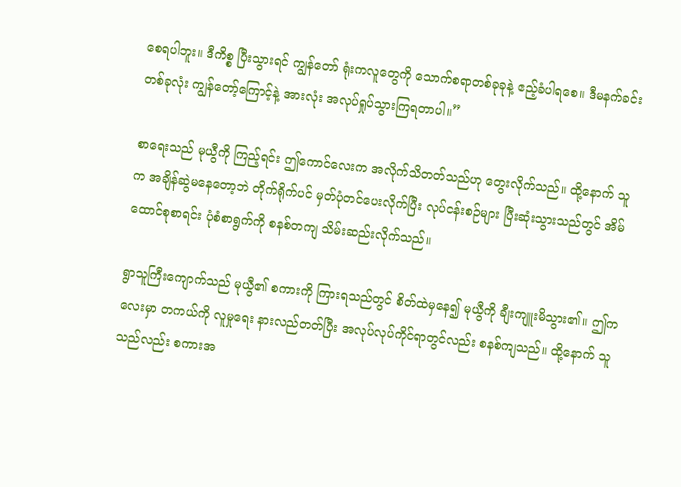စေရပါဘူး။ ဒီကိစ္စ ပြီးသွားရင် ကျွန်တော် ရုံးကလူတွေကို သောက်စရာတစ်ခုခုနဲ့ ဧည့်ခံပါရစေ။ ဒီမနက်ခင်းတစ်ခုလုံး ကျွန်တော့်ကြောင့်နဲ့ အားလုံး အလုပ်ရှုပ်သွားကြရတာပါ။”

စာရေးသည် မုယွီကို ကြည့်ရင်း ဤကောင်လေးက အလိုက်သိတတ်သည်ဟု တွေးလိုက်သည်။ ထို့နောက် သူက အချိန်ဆွဲမနေတော့ဘဲ တိုက်ရိုက်ပင် မှတ်ပုံတင်ပေးလိုက်ပြီး လုပ်ငန်းစဉ်များ ပြီးဆုံးသွားသည်တွင် အိမ်ထောင်စုစာရင်း ပုံစံစာရွက်ကို စနစ်တကျ သိမ်းဆည်းလိုက်သည်။

ရွာသူကြီးကျောက်သည် မုယွီ၏ စကားကို ကြားရသည်တွင် စိတ်ထဲမှနေ၍ မုယွီကို ချီးကျူးမိသွား၏။ ဤကလေးမှာ တကယ်ကို လူမှုရေး နားလည်တတ်ပြီး အလုပ်လုပ်ကိုင်ရာတွင်လည်း စနစ်ကျသည်။ ထို့နောက် သူသည်လည်း စကားအ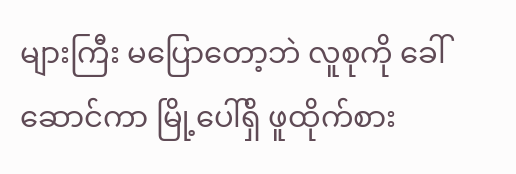များကြီး မပြောတော့ဘဲ လူစုကို ခေါ်ဆောင်ကာ မြို့ပေါ်ရှိ ဖူထိုက်စား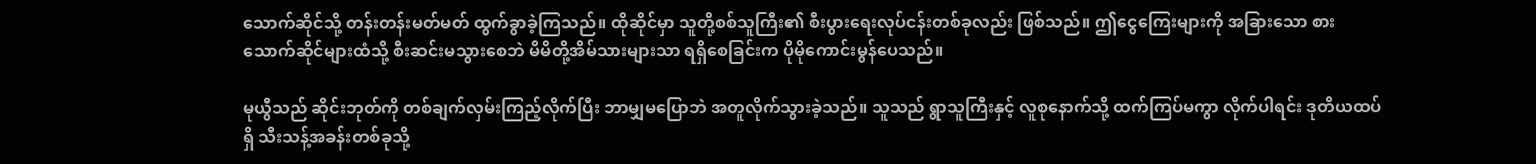သောက်ဆိုင်သို့ တန်းတန်းမတ်မတ် ထွက်ခွာခဲ့ကြသည်။ ထိုဆိုင်မှာ သူတို့စစ်သူကြီး၏ စီးပွားရေးလုပ်ငန်းတစ်ခုလည်း ဖြစ်သည်။ ဤငွေကြေးများကို အခြားသော စားသောက်ဆိုင်များထံသို့ စီးဆင်းမသွားစေဘဲ မိမိတို့အိမ်သားများသာ ရရှိစေခြင်းက ပိုမိုကောင်းမွန်ပေသည်။

မုယွီသည် ဆိုင်းဘုတ်ကို တစ်ချက်လှမ်းကြည့်လိုက်ပြီး ဘာမျှမပြောဘဲ အတူလိုက်သွားခဲ့သည်။ သူသည် ရွာသူကြီးနှင့် လူစုနောက်သို့ ထက်ကြပ်မကွာ လိုက်ပါရင်း ဒုတိယထပ်ရှိ သီးသန့်အခန်းတစ်ခုသို့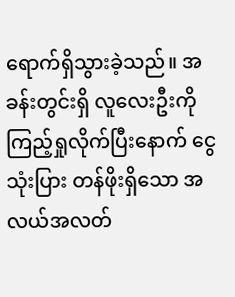ရောက်ရှိသွားခဲ့သည်။ အခန်းတွင်းရှိ လူလေးဦးကို ကြည့်ရှုလိုက်ပြီးနောက် ငွေသုံးပြား တန်ဖိုးရှိသော အလယ်အလတ်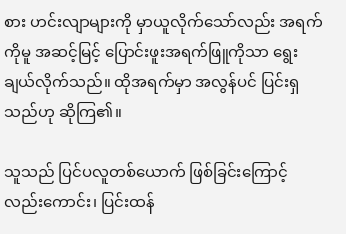စား ဟင်းလျာများကို မှာယူလိုက်သော်လည်း အရက်ကိုမူ အဆင့်မြင့် ပြောင်းဖူးအရက်ဖြူကိုသာ ရွေးချယ်လိုက်သည်။ ထိုအရက်မှာ အလွန်ပင် ပြင်းရှသည်ဟု ဆိုကြ၏။

သူသည် ပြင်ပလူတစ်ယောက် ဖြစ်ခြင်းကြောင့်လည်းကောင်း၊ ပြင်းထန်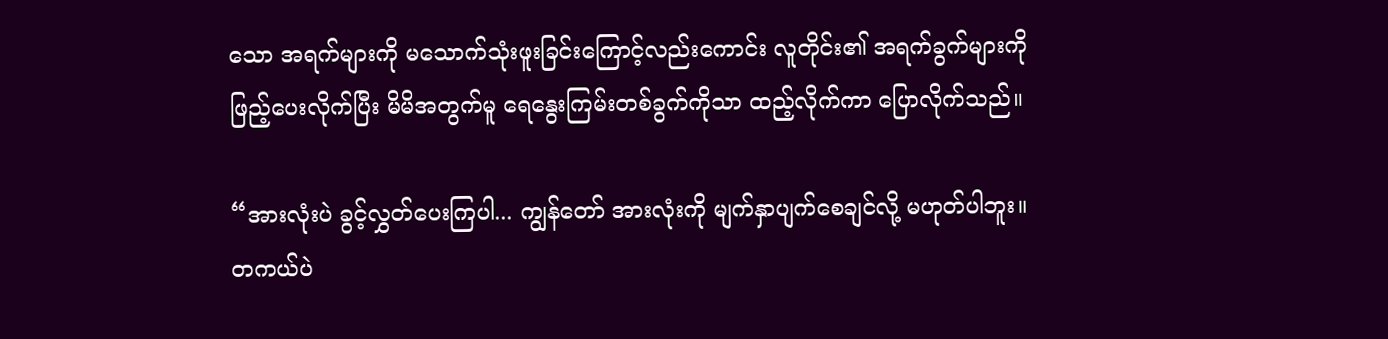သော အရက်များကို မသောက်သုံးဖူးခြင်းကြောင့်လည်းကောင်း လူတိုင်း၏ အရက်ခွက်များကို ဖြည့်ပေးလိုက်ပြီး မိမိအတွက်မူ ရေနွေးကြမ်းတစ်ခွက်ကိုသာ ထည့်လိုက်ကာ ပြောလိုက်သည်။

“အားလုံးပဲ ခွင့်လွှတ်ပေးကြပါ... ကျွန်တော် အားလုံးကို မျက်နှာပျက်စေချင်လို့ မဟုတ်ပါဘူး။ တကယ်ပဲ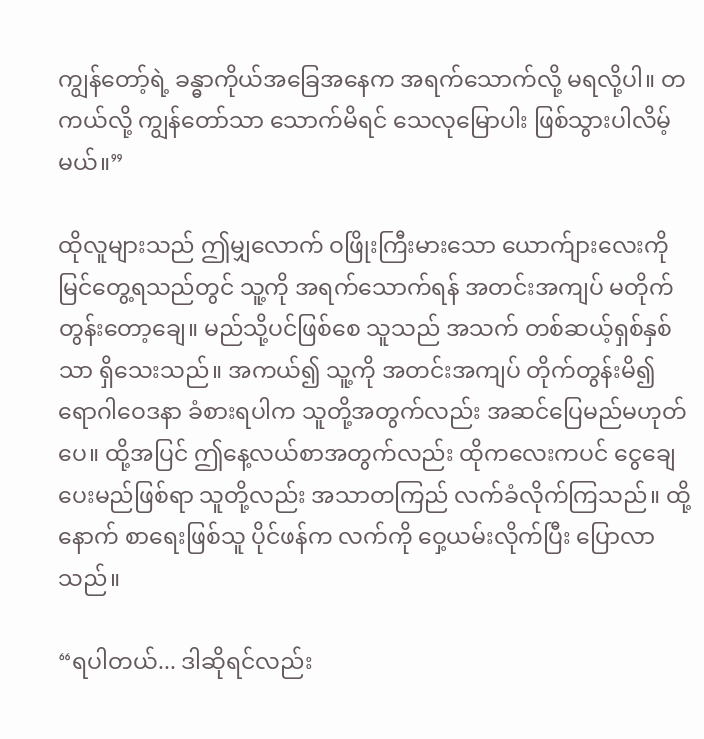ကျွန်တော့်ရဲ့ ခန္ဓာကိုယ်အခြေအနေက အရက်သောက်လို့ မရလို့ပါ။ တကယ်လို့ ကျွန်တော်သာ သောက်မိရင် သေလုမြောပါး ဖြစ်သွားပါလိမ့်မယ်။”

ထိုလူများသည် ဤမျှလောက် ဝဖြိုးကြီးမားသော ယောက်ျားလေးကို မြင်တွေ့ရသည်တွင် သူ့ကို အရက်သောက်ရန် အတင်းအကျပ် မတိုက်တွန်းတော့ချေ။ မည်သို့ပင်ဖြစ်စေ သူသည် အသက် တစ်ဆယ့်ရှစ်နှစ်သာ ရှိသေးသည်။ အကယ်၍ သူ့ကို အတင်းအကျပ် တိုက်တွန်းမိ၍ ရောဂါဝေဒနာ ခံစားရပါက သူတို့အတွက်လည်း အဆင်ပြေမည်မဟုတ်ပေ။ ထို့အပြင် ဤနေ့လယ်စာအတွက်လည်း ထိုကလေးကပင် ငွေချေပေးမည်ဖြစ်ရာ သူတို့လည်း အသာတကြည် လက်ခံလိုက်ကြသည်။ ထို့နောက် စာရေးဖြစ်သူ ပိုင်ဖန်က လက်ကို ဝှေ့ယမ်းလိုက်ပြီး ပြောလာသည်။

“ရပါတယ်... ဒါဆိုရင်လည်း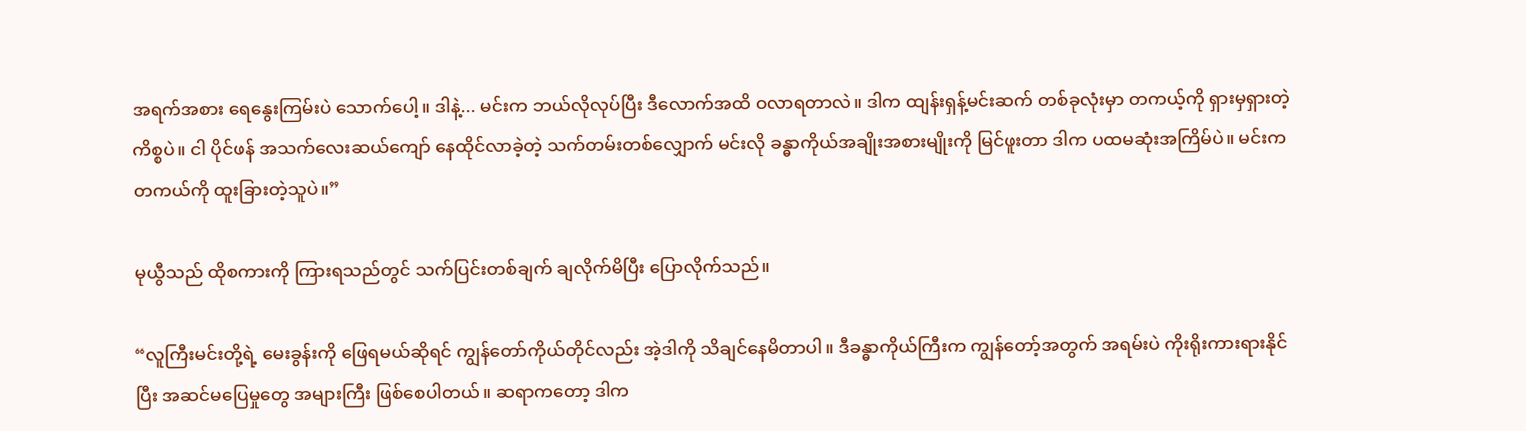အရက်အစား ရေနွေးကြမ်းပဲ သောက်ပေါ့။ ဒါနဲ့... မင်းက ဘယ်လိုလုပ်ပြီး ဒီလောက်အထိ ဝလာရတာလဲ။ ဒါက ထျန်းရှန့်မင်းဆက် တစ်ခုလုံးမှာ တကယ့်ကို ရှားမှရှားတဲ့ ကိစ္စပဲ။ ငါ ပိုင်ဖန် အသက်လေးဆယ်ကျော် နေထိုင်လာခဲ့တဲ့ သက်တမ်းတစ်လျှောက် မင်းလို ခန္ဓာကိုယ်အချိုးအစားမျိုးကို မြင်ဖူးတာ ဒါက ပထမဆုံးအကြိမ်ပဲ။ မင်းက တကယ်ကို ထူးခြားတဲ့သူပဲ။”

မုယွီသည် ထိုစကားကို ကြားရသည်တွင် သက်ပြင်းတစ်ချက် ချလိုက်မိပြီး ပြောလိုက်သည်။

“လူကြီးမင်းတို့ရဲ့ မေးခွန်းကို ဖြေရမယ်ဆိုရင် ကျွန်တော်ကိုယ်တိုင်လည်း အဲ့ဒါကို သိချင်နေမိတာပါ။ ဒီခန္ဓာကိုယ်ကြီးက ကျွန်တော့်အတွက် အရမ်းပဲ ကိုးရိုးကားရားနိုင်ပြီး အဆင်မပြေမှုတွေ အများကြီး ဖြစ်စေပါတယ်။ ဆရာကတော့ ဒါက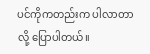ပင်ကိုကတည်းက ပါလာတာလို့ ပြောပါတယ်။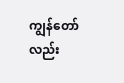ကျွန်တော်လည်း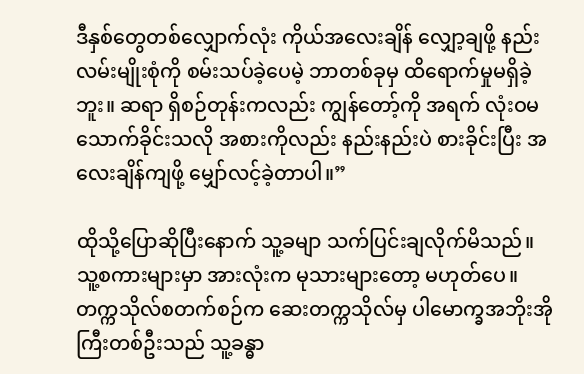ဒီနှစ်တွေတစ်လျှောက်လုံး ကိုယ်အလေးချိန် လျှော့ချဖို့ နည်းလမ်းမျိုးစုံကို စမ်းသပ်ခဲ့ပေမဲ့ ဘာတစ်ခုမှ ထိရောက်မှုမရှိခဲ့ဘူး။ ဆရာ ရှိစဉ်တုန်းကလည်း ကျွန်တော့်ကို အရက် လုံးဝမသောက်ခိုင်းသလို အစားကိုလည်း နည်းနည်းပဲ စားခိုင်းပြီး အလေးချိန်ကျဖို့ မျှော်လင့်ခဲ့တာပါ။”

ထိုသို့ပြောဆိုပြီးနောက် သူ့ခမျာ သက်ပြင်းချလိုက်မိသည်။ သူ့စကားများမှာ အားလုံးက မုသားများတော့ မဟုတ်ပေ။ တက္ကသိုလ်စတက်စဉ်က ဆေးတက္ကသိုလ်မှ ပါမောက္ခအဘိုးအိုကြီးတစ်ဦးသည် သူ့ခန္ဓာ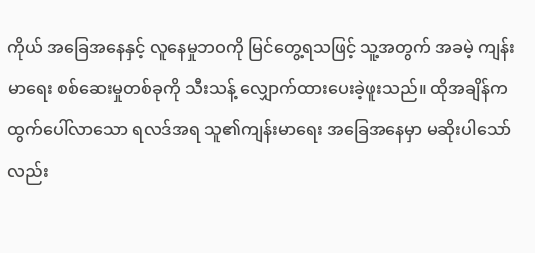ကိုယ် အခြေအနေနှင့် လူနေမှုဘဝကို မြင်တွေ့ရသဖြင့် သူ့အတွက် အခမဲ့ ကျန်းမာရေး စစ်ဆေးမှုတစ်ခုကို သီးသန့် လျှောက်ထားပေးခဲ့ဖူးသည်။ ထိုအချိန်က ထွက်ပေါ်လာသော ရလဒ်အရ သူ၏ကျန်းမာရေး အခြေအနေမှာ မဆိုးပါသော်လည်း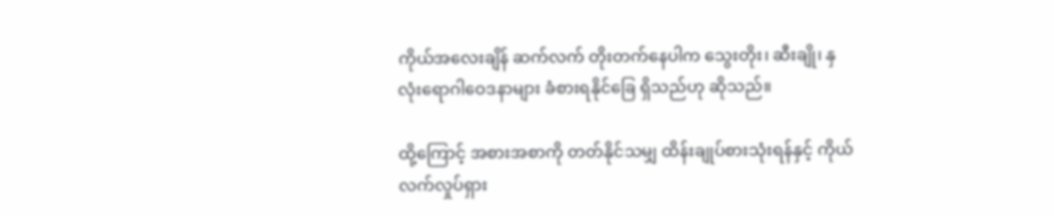ကိုယ်အလေးချိန် ဆက်လက် တိုးတက်နေပါက သွေးတိုး၊ ဆီးချို၊ နှလုံးရောဂါဝေဒနာများ ခံစားရနိုင်ခြေ ရှိသည်ဟု ဆိုသည်။

ထို့ကြောင့် အစားအစာကို တတ်နိုင်သမျှ ထိန်းချုပ်စားသုံးရန်နှင့် ကိုယ်လက်လှုပ်ရှား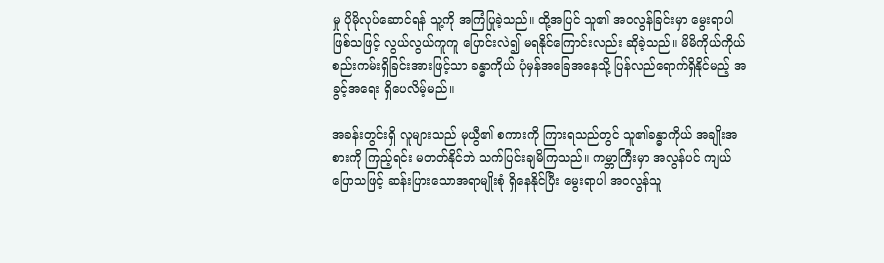မှု ပိုမိုလုပ်ဆောင်ရန် သူ့ကို အကြံပြုခဲ့သည်။ ထို့အပြင် သူ၏ အဝလွန်ခြင်းမှာ မွေးရာပါ ဖြစ်သဖြင့် လွယ်လွယ်ကူကူ ပြောင်းလဲ၍ မရနိုင်ကြောင်းလည်း ဆိုခဲ့သည်။ မိမိကိုယ်ကိုယ် စည်းကမ်းရှိခြင်းအားဖြင့်သာ ခန္ဓာကိုယ် ပုံမှန်အခြေအနေသို့ ပြန်လည်ရောက်ရှိနိုင်မည့် အခွင့်အရေး ရှိပေလိမ့်မည်။

အခန်းတွင်းရှိ လူများသည် မုယွီ၏ စကားကို ကြားရသည်တွင် သူ၏ခန္ဓာကိုယ် အချိုးအစားကို ကြည့်ရင်း မတတ်နိုင်ဘဲ သက်ပြင်းချမိကြသည်။ ကမ္ဘာကြီးမှာ အလွန်ပင် ကျယ်ပြောသဖြင့် ဆန်းပြားသောအရာမျိုးစုံ ရှိနေနိုင်ပြီး မွေးရာပါ အဝလွန်သူ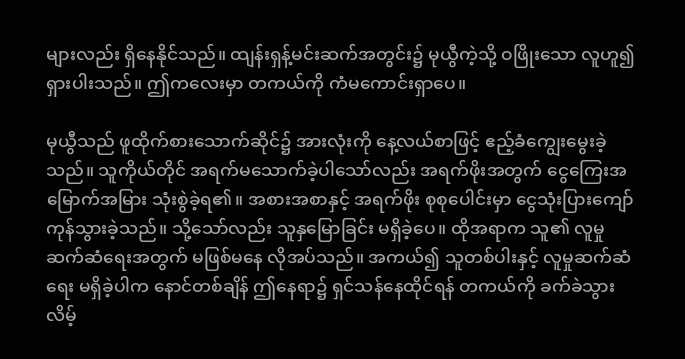များလည်း ရှိနေနိုင်သည်။ ထျန်းရှန့်မင်းဆက်အတွင်း၌ မုယွီကဲ့သို့ ဝဖြိုးသော လူဟူ၍ ရှားပါးသည်။ ဤကလေးမှာ တကယ်ကို ကံမကောင်းရှာပေ။

မုယွီသည် ဖူထိုက်စားသောက်ဆိုင်၌ အားလုံးကို နေ့လယ်စာဖြင့် ဧည့်ခံကျွေးမွေးခဲ့သည်။ သူကိုယ်တိုင် အရက်မသောက်ခဲ့ပါသော်လည်း အရက်ဖိုးအတွက် ငွေကြေးအမြောက်အမြား သုံးစွဲခဲ့ရ၏။ အစားအစာနှင့် အရက်ဖိုး စုစုပေါင်းမှာ ငွေသုံးပြားကျော် ကုန်သွားခဲ့သည်။ သို့သော်လည်း သူနှမြောခြင်း မရှိခဲ့ပေ။ ထိုအရာက သူ၏ လူမှုဆက်ဆံရေးအတွက် မဖြစ်မနေ လိုအပ်သည်။ အကယ်၍ သူတစ်ပါးနှင့် လူမှုဆက်ဆံရေး မရှိခဲ့ပါက နောင်တစ်ချိန် ဤနေရာ၌ ရှင်သန်နေထိုင်ရန် တကယ်ကို ခက်ခဲသွားလိမ့်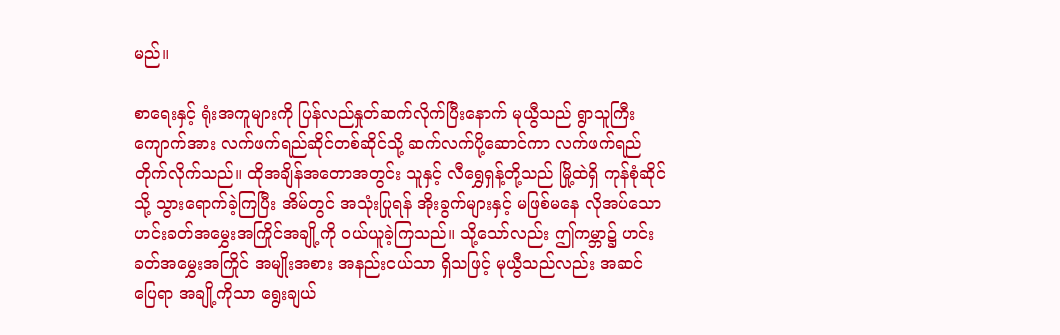မည်။

စာရေးနှင့် ရုံးအကူများကို ပြန်လည်နှုတ်ဆက်လိုက်ပြီးနောက် မုယွီသည် ရွာသူကြီးကျောက်အား လက်ဖက်ရည်ဆိုင်တစ်ဆိုင်သို့ ဆက်လက်ပို့ဆောင်ကာ လက်ဖက်ရည် တိုက်လိုက်သည်။ ထိုအချိန်အတောအတွင်း သူနှင့် လီရွှေရှန့်တို့သည် မြို့ထဲရှိ ကုန်စုံဆိုင်သို့ သွားရောက်ခဲ့ကြပြီး အိမ်တွင် အသုံးပြုရန် အိုးခွက်များနှင့် မဖြစ်မနေ လိုအပ်သော ဟင်းခတ်အမွှေးအကြိုင်အချို့ကို ဝယ်ယူခဲ့ကြသည်။ သို့သော်လည်း ဤကမ္ဘာ၌ ဟင်းခတ်အမွှေးအကြိုင် အမျိုးအစား အနည်းငယ်သာ ရှိသဖြင့် မုယွီသည်လည်း အဆင်ပြေရာ အချို့ကိုသာ ရွေးချယ်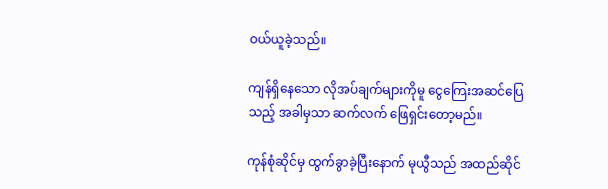ဝယ်ယူခဲ့သည်။

ကျန်ရှိနေသော လိုအပ်ချက်များကိုမူ ငွေကြေးအဆင်ပြေသည့် အခါမှသာ ဆက်လက် ဖြေရှင်းတော့မည်။

ကုန်စုံဆိုင်မှ ထွက်ခွာခဲ့ပြီးနောက် မုယွီသည် အထည်ဆိုင်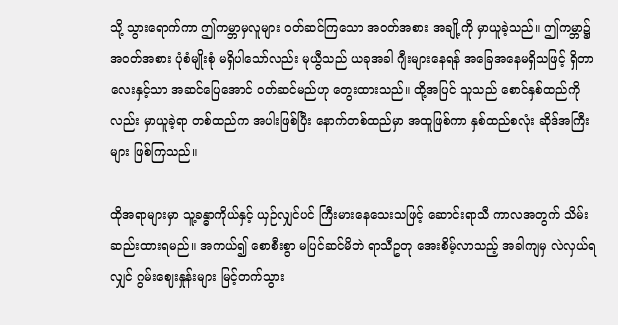သို့ သွားရောက်ကာ ဤကမ္ဘာမှလူများ ဝတ်ဆင်ကြသော အဝတ်အစား အချို့ကို မှာယူခဲ့သည်။ ဤကမ္ဘာ၌ အဝတ်အစား ပုံစံမျိုးစုံ မရှိပါသော်လည်း မုယွီသည် ယခုအခါ ဂျီးများနေရန် အခြေအနေမရှိသဖြင့် ရှိတာလေးနှင့်သာ အဆင်ပြေအောင် ဝတ်ဆင်မည်ဟု တွေးထားသည်။ ထို့အပြင် သူသည် စောင်နှစ်ထည်ကိုလည်း မှာယူခဲ့ရာ တစ်ထည်က အပါးဖြစ်ပြီး နောက်တစ်ထည်မှာ အထူဖြစ်ကာ နှစ်ထည်စလုံး ဆိုဒ်အကြီးများ ဖြစ်ကြသည်။

ထိုအရာများမှာ သူ့ခန္ဓာကိုယ်နှင့် ယှဉ်လျှင်ပင် ကြီးမားနေသေးသဖြင့် ဆောင်းရာသီ ကာလအတွက် သိမ်းဆည်းထားရမည်။ အကယ်၍ စောစီးစွာ မပြင်ဆင်မိဘဲ ရာသီဥတု အေးစိမ့်လာသည့် အခါကျမှ လဲလှယ်ရလျှင် ဂွမ်းဈေးနှုန်းများ မြင့်တက်သွား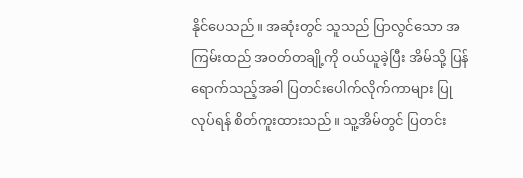နိုင်ပေသည်။ အဆုံးတွင် သူသည် ပြာလွင်သော အကြမ်းထည် အဝတ်တချို့ကို ဝယ်ယူခဲ့ပြီး အိမ်သို့ ပြန်ရောက်သည့်အခါ ပြတင်းပေါက်လိုက်ကာများ ပြုလုပ်ရန် စိတ်ကူးထားသည်။ သူ့အိမ်တွင် ပြတင်း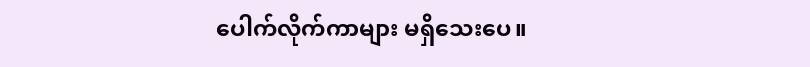ပေါက်လိုက်ကာများ မရှိသေးပေ။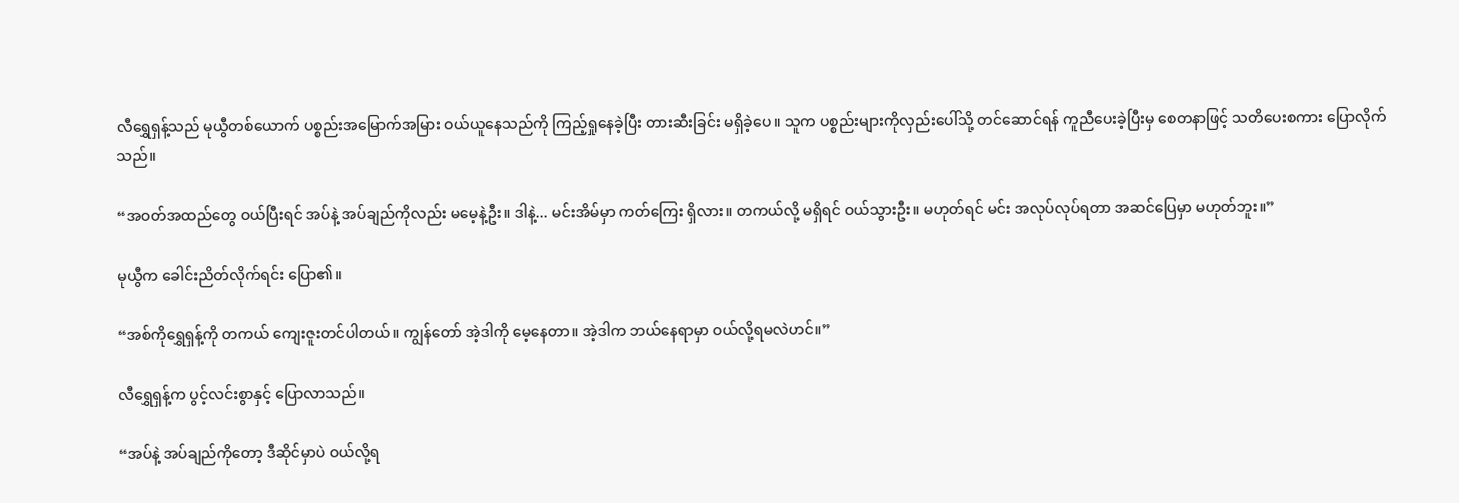လီရွှေရှန့်သည် မုယွီတစ်ယောက် ပစ္စည်းအမြောက်အမြား ဝယ်ယူနေသည်ကို ကြည့်ရှုနေခဲ့ပြီး တားဆီးခြင်း မရှိခဲ့ပေ။ သူက ပစ္စည်းများကိုလှည်းပေါ်သို့ တင်ဆောင်ရန် ကူညီပေးခဲ့ပြီးမှ စေတနာဖြင့် သတိပေးစကား ပြောလိုက်သည်။

“အဝတ်အထည်တွေ ဝယ်ပြီးရင် အပ်နဲ့ အပ်ချည်ကိုလည်း မမေ့နဲ့ဦး။ ဒါနဲ့... မင်းအိမ်မှာ ကတ်ကြေး ရှိလား။ တကယ်လို့ မရှိရင် ဝယ်သွားဦး။ မဟုတ်ရင် မင်း အလုပ်လုပ်ရတာ အဆင်ပြေမှာ မဟုတ်ဘူး။”

မုယွီက ခေါင်းညိတ်လိုက်ရင်း ပြော၏။

“အစ်ကိုရွှေရှန့်ကို တကယ် ကျေးဇူးတင်ပါတယ်။ ကျွန်တော် အဲ့ဒါကို မေ့နေတာ။ အဲ့ဒါက ဘယ်နေရာမှာ ဝယ်လို့ရမလဲဟင်။”

လီရွှေရှန့်က ပွင့်လင်းစွာနှင့် ပြောလာသည်။

“အပ်နဲ့ အပ်ချည်ကိုတော့ ဒီဆိုင်မှာပဲ ဝယ်လို့ရ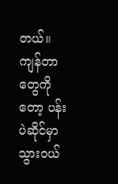တယ်။ ကျန်တာတွေကိုတော့ ပန်းပဲဆိုင်မှာ သွားဝယ်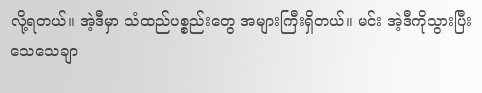လို့ရတယ်။ အဲ့ဒီမှာ သံထည်ပစ္စည်းတွေ အများကြီးရှိတယ်။ မင်း အဲ့ဒီကိုသွားပြီး သေသေချာ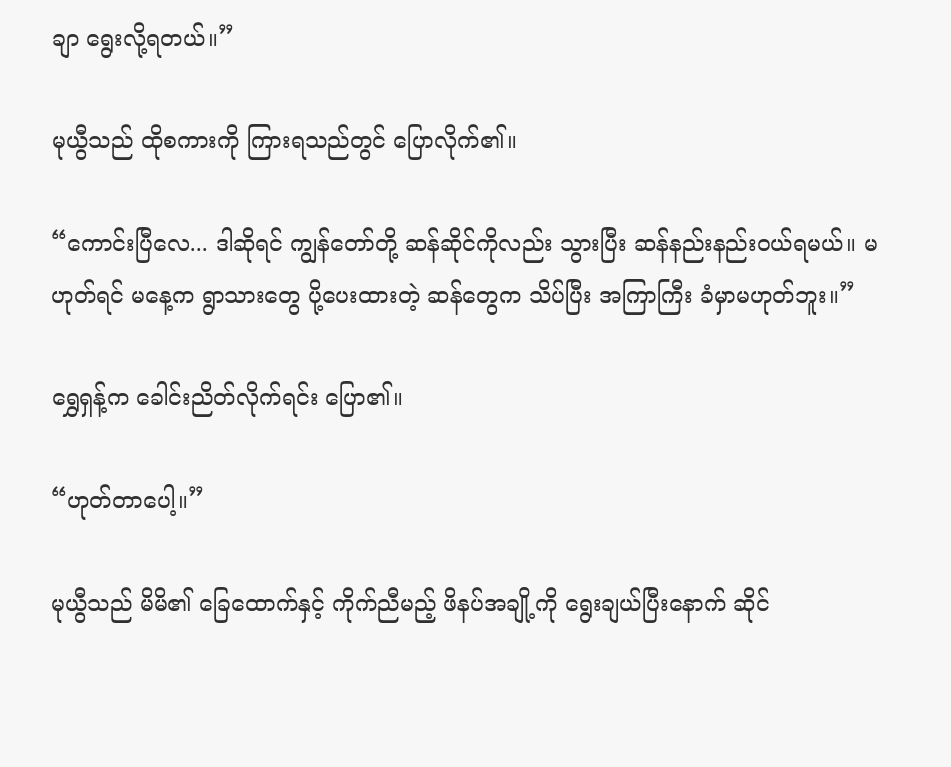ချာ ရွေးလို့ရတယ်။”

မုယွီသည် ထိုစကားကို ကြားရသည်တွင် ပြောလိုက်၏။

“ကောင်းပြီလေ... ဒါဆိုရင် ကျွန်တော်တို့ ဆန်ဆိုင်ကိုလည်း သွားပြီး ဆန်နည်းနည်းဝယ်ရမယ်။ မဟုတ်ရင် မနေ့က ရွာသားတွေ ပို့ပေးထားတဲ့ ဆန်တွေက သိပ်ပြီး အကြာကြီး ခံမှာမဟုတ်ဘူး။”

ရွှေရှန့်က ခေါင်းညိတ်လိုက်ရင်း ပြော၏။

“ဟုတ်တာပေါ့။”

မုယွီသည် မိမိ၏ ခြေထောက်နှင့် ကိုက်ညီမည့် ဖိနပ်အချို့ကို ရွေးချယ်ပြီးနောက် ဆိုင်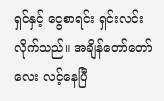ရှင်နှင့် ငွေစာရင်း ရှင်းလင်းလိုက်သည်။ အချိန်တော်တော်လေး လင့်နေပြီ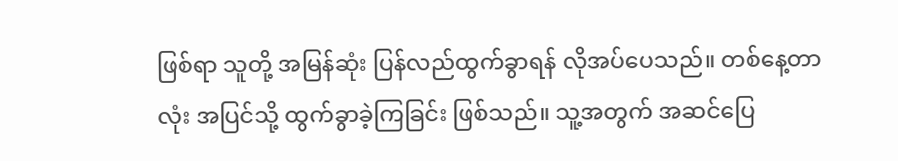ဖြစ်ရာ သူတို့ အမြန်ဆုံး ပြန်လည်ထွက်ခွာရန် လိုအပ်ပေသည်။ တစ်နေ့တာလုံး အပြင်သို့ ထွက်ခွာခဲ့ကြခြင်း ဖြစ်သည်။ သူ့အတွက် အဆင်ပြေ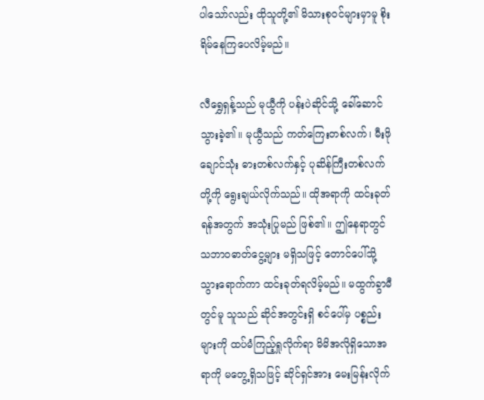ပါသော်လည်း ထိုသူတို့၏ မိသားစုဝင်များမှာမူ စိုးရိမ်နေကြပေလိမ့်မည်။

လီရွှေရှန့်သည် မုယွီကို ပန်းပဲဆိုင်သို့ ခေါ်ဆောင်သွားခဲ့၏။ မုယွီသည် ကတ်ကြေးတစ်လက်၊ မီးဖိုချောင်သုံး ဓားတစ်လက်နှင့် ပုဆိန်ကြီးတစ်လက်တို့ကို ရွေးချယ်လိုက်သည်။ ထိုအရာကို ထင်းခုတ်ရန်အတွက် အသုံးပြုမည် ဖြစ်၏။ ဤနေရာတွင် သဘာဝဓာတ်ငွေ့များ မရှိသဖြင့် တောင်ပေါ်သို့ သွားရောက်ကာ ထင်းခုတ်ရလိမ့်မည်။ မထွက်ခွာမီတွင်မူ သူသည် ဆိုင်အတွင်းရှိ စင်ပေါ်မှ ပစ္စည်းများကို ထပ်မံကြည့်ရှုလိုက်ရာ မိမိအလိုရှိသောအရာကို မတွေ့ရှိသဖြင့် ဆိုင်ရှင်အား မေးမြန်းလိုက်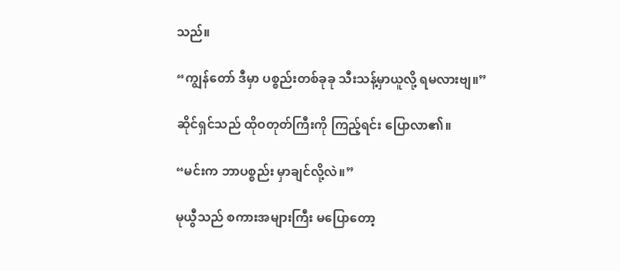သည်။

“ကျွန်တော် ဒီမှာ ပစ္စည်းတစ်ခုခု သီးသန့်မှာယူလို့ ရမလားဗျ။”

ဆိုင်ရှင်သည် ထိုဝတုတ်ကြီးကို ကြည့်ရင်း ပြောလာ၏။

“မင်းက ဘာပစ္စည်း မှာချင်လို့လဲ။”

မုယွီသည် စကားအများကြီး မပြောတော့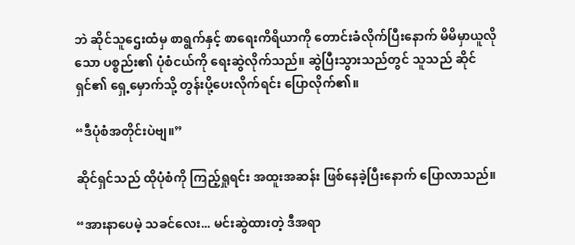ဘဲ ဆိုင်သူဌေးထံမှ စာရွက်နှင့် စာရေးကိရိယာကို တောင်းခံလိုက်ပြီးနောက် မိမိမှာယူလိုသော ပစ္စည်း၏ ပုံစံငယ်ကို ရေးဆွဲလိုက်သည်။ ဆွဲပြီးသွားသည်တွင် သူသည် ဆိုင်ရှင်၏ ရှေ့မှောက်သို့ တွန်းပို့ပေးလိုက်ရင်း ပြောလိုက်၏။

“ဒီပုံစံအတိုင်းပဲဗျ။”

ဆိုင်ရှင်သည် ထိုပုံစံကို ကြည့်ရှုရင်း အထူးအဆန်း ဖြစ်နေခဲ့ပြီးနောက် ပြောလာသည်။

“အားနာပေမဲ့ သခင်လေး... မင်းဆွဲထားတဲ့ ဒီအရာ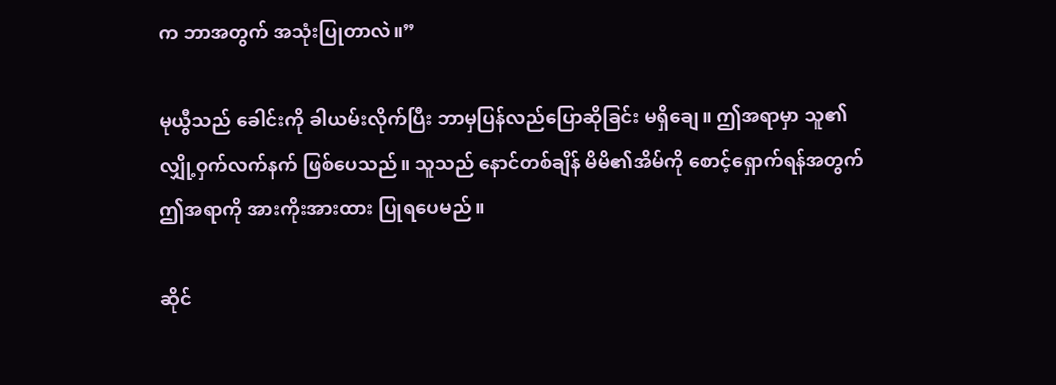က ဘာအတွက် အသုံးပြုတာလဲ။”

မုယွီသည် ခေါင်းကို ခါယမ်းလိုက်ပြီး ဘာမှပြန်လည်ပြောဆိုခြင်း မရှိချေ။ ဤအရာမှာ သူ၏ လျှို့ဝှက်လက်နက် ဖြစ်ပေသည်။ သူသည် နောင်တစ်ချိန် မိမိ၏အိမ်ကို စောင့်ရှောက်ရန်အတွက် ဤအရာကို အားကိုးအားထား ပြုရပေမည်။

ဆိုင်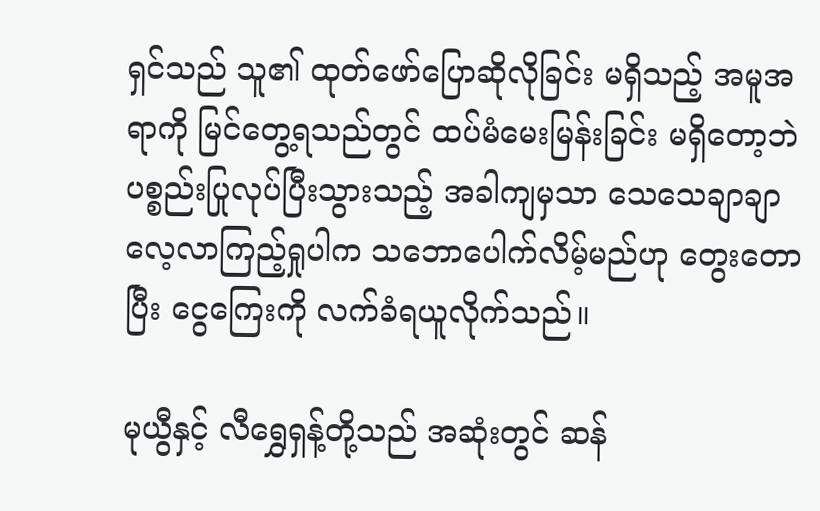ရှင်သည် သူ၏ ထုတ်ဖော်ပြောဆိုလိုခြင်း မရှိသည့် အမူအရာကို မြင်တွေ့ရသည်တွင် ထပ်မံမေးမြန်းခြင်း မရှိတော့ဘဲ ပစ္စည်းပြုလုပ်ပြီးသွားသည့် အခါကျမှသာ သေသေချာချာ လေ့လာကြည့်ရှုပါက သဘောပေါက်လိမ့်မည်ဟု တွေးတောပြီး ငွေကြေးကို လက်ခံရယူလိုက်သည်။

မုယွီနှင့် လီရွှေရှန့်တို့သည် အဆုံးတွင် ဆန်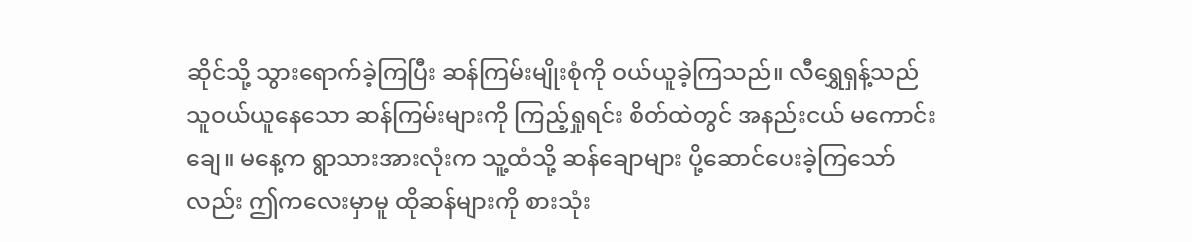ဆိုင်သို့ သွားရောက်ခဲ့ကြပြီး ဆန်ကြမ်းမျိုးစုံကို ဝယ်ယူခဲ့ကြသည်။ လီရွှေရှန့်သည် သူဝယ်ယူနေသော ဆန်ကြမ်းများကို ကြည့်ရှုရင်း စိတ်ထဲတွင် အနည်းငယ် မကောင်းချေ။ မနေ့က ရွာသားအားလုံးက သူ့ထံသို့ ဆန်ချောများ ပို့ဆောင်ပေးခဲ့ကြသော်လည်း ဤကလေးမှာမူ ထိုဆန်များကို စားသုံး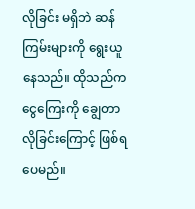လိုခြင်း မရှိဘဲ ဆန်ကြမ်းများကို ရွေးယူနေသည်။ ထိုသည်က ငွေကြေးကို ချွေတာလိုခြင်းကြောင့် ဖြစ်ရပေမည်။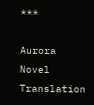***

Aurora Novel Translation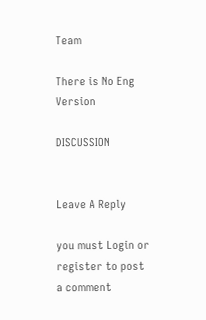Team

There is No Eng Version

DISCUSSION


Leave A Reply

you must Login or register to post a comment